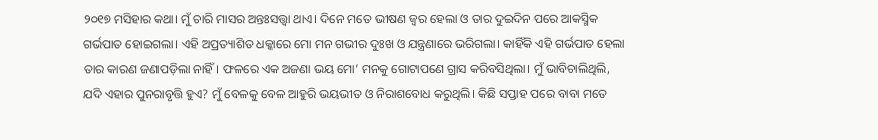୨୦୧୭ ମସିହାର କଥା। ମୁଁ ଚାରି ମାସର ଅନ୍ତଃସତ୍ତ୍ବା ଥାଏ। ଦିନେ ମତେ ଭୀଷଣ ଜ୍ୱର ହେଲା ଓ ତାର ଦୁଇଦିନ ପରେ ଆକସ୍ମିକ ଗର୍ଭପାତ ହୋଇଗଲା। ଏହି ଅପ୍ରତ୍ୟାଶିତ ଧକ୍କାରେ ମୋ ମନ ଗଭୀର ଦୁଃଖ ଓ ଯନ୍ତ୍ରଣାରେ ଭରିଗଲା। କାହିଁକି ଏହି ଗର୍ଭପାତ ହେଲା ତାର କାରଣ ଜଣାପଡ଼ିଲା ନାହିଁ। ଫଳରେ ଏକ ଅଜଣା ଭୟ ମୋ’ ମନକୁ ଗୋଟାପଣେ ଗ୍ରାସ କରିବସିଥିଲା। ମୁଁ ଭାବିଚାଲିଥିଲି, ଯଦି ଏହାର ପୁନରାବୃତ୍ତି ହୁଏ? ମୁଁ ବେଳକୁ ବେଳ ଆହୁରି ଭୟଭୀତ ଓ ନିରାଶବୋଧ କରୁଥିଲି। କିଛି ସପ୍ତାହ ପରେ ବାବା ମତେ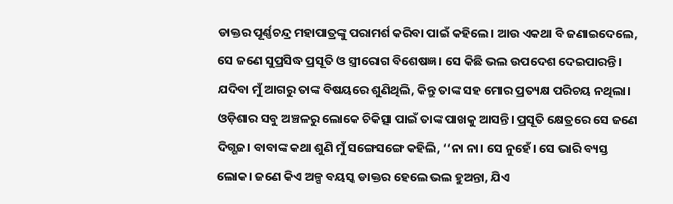ଡାକ୍ତର ପୂର୍ଣ୍ଣଚନ୍ଦ୍ର ମହାପାତ୍ରଙ୍କୁ ପରାମର୍ଶ କରିବା ପାଇଁ କହିଲେ। ଆଉ ଏକଥା ବି ଜଣାଇଦେଲେ, ସେ ଜଣେ ସୁପ୍ରସିଦ୍ଧ ପ୍ରସୂତି ଓ ସ୍ତ୍ରୀରୋଗ ବିଶେଷଜ୍ଞ। ସେ କିଛି ଭଲ ଉପଦେଶ ଦେଇପାରନ୍ତି। ଯଦିବା ମୁଁ ଆଗରୁ ତାଙ୍କ ବିଷୟରେ ଶୁଣିଥିଲି, କିନ୍ତୁ ତାଙ୍କ ସହ ମୋର ପ୍ରତ୍ୟକ୍ଷ ପରିଚୟ ନଥିଲା। ଓଡ଼ିଶାର ସବୁ ଅଞ୍ଚଳରୁ ଲୋକେ ଚିକିତ୍ସା ପାଇଁ ତାଙ୍କ ପାଖକୁ ଆସନ୍ତି। ପ୍ରସୂତି କ୍ଷେତ୍ରରେ ସେ ଜଣେ ଦିଗ୍ଗଜ। ବାବାଙ୍କ କଥା ଶୁଣି ମୁଁ ସଙ୍ଗେସଙ୍ଗେ କହିଲି, ‘‘ନା ନା। ସେ ନୁହେଁ। ସେ ଭାରି ବ୍ୟସ୍ତ ଲୋକ। ଜଣେ କିଏ ଅଳ୍ପ ବୟସ୍କ ଡାକ୍ତର ହେଲେ ଭଲ ହୁଅନ୍ତା, ଯିଏ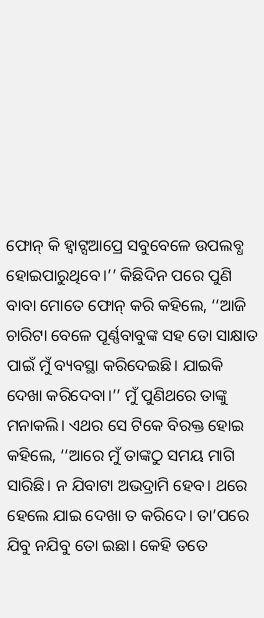ଫୋନ୍ କି ହ୍ବାଟ୍ସଆପ୍ରେ ସବୁବେଳେ ଉପଲବ୍ଧ ହୋଇପାରୁଥିବେ।’’ କିଛିଦିନ ପରେ ପୁଣି ବାବା ମୋତେ ଫୋନ୍ କରି କହିଲେ, ‘‘ଆଜି ଚାରିଟା ବେଳେ ପୂର୍ଣ୍ଣବାବୁଙ୍କ ସହ ତୋ ସାକ୍ଷାତ ପାଇଁ ମୁଁ ବ୍ୟବସ୍ଥା କରିଦେଇଛି। ଯାଇକି ଦେଖା କରିଦେବା।’’ ମୁଁ ପୁଣିଥରେ ତାଙ୍କୁ ମନାକଲି। ଏଥର ସେ ଟିକେ ବିରକ୍ତ ହୋଇ କହିଲେ, ‘‘ଆରେ ମୁଁ ତାଙ୍କଠୁ ସମୟ ମାଗି ସାରିଛି। ନ ଯିବାଟା ଅଭଦ୍ରାମି ହେବ। ଥରେ ହେଲେ ଯାଇ ଦେଖା ତ କରିଦେ। ତା’ପରେ ଯିବୁ ନଯିବୁ ତୋ ଇଛା। କେହି ତତେ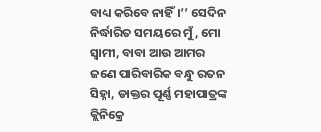ବାଧ୍ୟ କରିବେ ନାହିଁ।’’ ସେଦିନ ନିର୍ଦ୍ଧାରିତ ସମୟରେ ମୁଁ , ମୋ ସ୍ୱାମୀ, ବାବା ଆଉ ଆମର ଜଣେ ପାରିବାରିକ ବନ୍ଧୁ ରତନ ସିହ୍ନା, ଡାକ୍ତର ପୂର୍ଣ୍ଣ ମହାପାତ୍ରଙ୍କ କ୍ଲିନିକ୍ରେ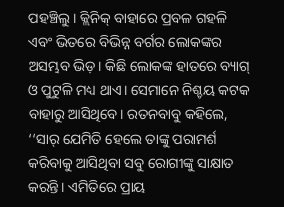ପହଞ୍ଚିଲୁ। କ୍ଲିନିକ୍ ବାହାରେ ପ୍ରବଳ ଗହଳି ଏବଂ ଭିତରେ ବିଭିନ୍ନ ବର୍ଗର ଲୋକଙ୍କର ଅସମ୍ଭବ ଭିଡ଼। କିଛି ଲୋକଙ୍କ ହାତରେ ବ୍ୟାଗ୍ ଓ ପୁଟୁଳି ମଧ୍ୟ ଥାଏ। ସେମାନେ ନିଶ୍ଚୟ କଟକ ବାହାରୁ ଆସିଥିବେ। ରତନବାବୁ କହିଲେ, ‘‘ସାର୍ ଯେମିତି ହେଲେ ତାଙ୍କୁ ପରାମର୍ଶ କରିବାକୁ ଆସିଥିବା ସବୁ ରୋଗୀଙ୍କୁ ସାକ୍ଷାତ କରନ୍ତି। ଏମିତିରେ ପ୍ରାୟ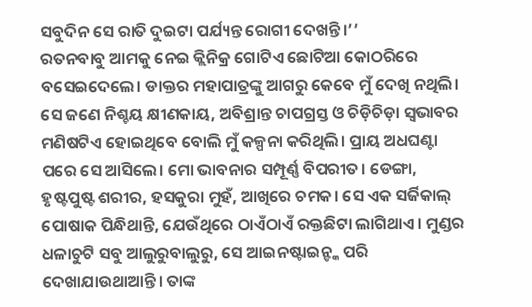ସବୁଦିନ ସେ ରାତି ଦୁଇଟା ପର୍ଯ୍ୟନ୍ତ ରୋଗୀ ଦେଖନ୍ତି।’’
ରତନବାବୁ ଆମକୁ ନେଇ କ୍ଲିନିକ୍ର ଗୋଟିଏ ଛୋଟିଆ କୋଠରିରେ ବସେଇଦେଲେ। ଡାକ୍ତର ମହାପାତ୍ରଙ୍କୁ ଆଗରୁ କେବେ ମୁଁ ଦେଖି ନଥିଲି। ସେ ଜଣେ ନିଶ୍ଚୟ କ୍ଷୀଣକାୟ, ଅବିଶ୍ରାନ୍ତ ଚାପଗ୍ରସ୍ତ ଓ ଚିଡ଼ିଚିଡ଼ା ସ୍ବଭାବର ମଣିଷଟିଏ ହୋଇଥିବେ ବୋଲି ମୁଁ କଳ୍ପନା କରିଥିଲି। ପ୍ରାୟ ଅଧଘଣ୍ଟା ପରେ ସେ ଆସିଲେ। ମୋ ଭାବନାର ସମ୍ପୂର୍ଣ୍ଣ ବିପରୀତ। ଡେଙ୍ଗା, ହୃଷ୍ଟପୁଷ୍ଟ ଶରୀର, ହସକୁରା ମୁହଁ, ଆଖିରେ ଚମକ। ସେ ଏକ ସର୍ଜିକାଲ୍ ପୋଷାକ ପିନ୍ଧିଥାନ୍ତି, ଯେଉଁଥିରେ ଠାଏଁଠାଏଁ ରକ୍ତଛିଟା ଲାଗିଥାଏ। ମୁଣ୍ଡର ଧଳାଚୁଟି ସବୁ ଆଲୁରୁବାଲୁରୁ, ସେ ଆଇନଷ୍ଟାଇନ୍ଙ୍କ ପରି ଦେଖାଯାଉଥାଆନ୍ତି। ତାଙ୍କ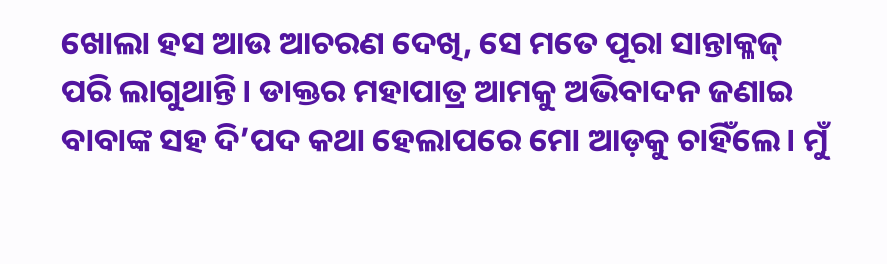ଖୋଲା ହସ ଆଉ ଆଚରଣ ଦେଖି, ସେ ମତେ ପୂରା ସାନ୍ତାକ୍ଳଜ୍ ପରି ଲାଗୁଥାନ୍ତି। ଡାକ୍ତର ମହାପାତ୍ର ଆମକୁ ଅଭିବାଦନ ଜଣାଇ ବାବାଙ୍କ ସହ ଦି’ପଦ କଥା ହେଲାପରେ ମୋ ଆଡ଼କୁ ଚାହିଁଲେ। ମୁଁ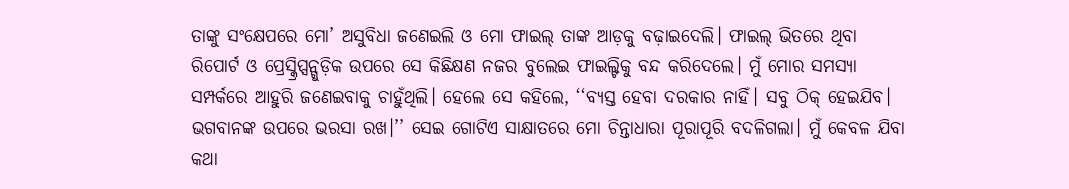ତାଙ୍କୁ ସଂକ୍ଷେପରେ ମୋ’ ଅସୁବିଧା ଜଣେଇଲି ଓ ମୋ ଫାଇଲ୍ ତାଙ୍କ ଆଡ଼କୁ ବଢ଼ାଇଦେଲି। ଫାଇଲ୍ ଭିତରେ ଥିବା ରିପୋର୍ଟ ଓ ପ୍ରେସ୍କ୍ରିପ୍ସନ୍ଗୁଡ଼ିକ ଉପରେ ସେ କିଛିକ୍ଷଣ ନଜର ବୁଲେଇ ଫାଇଲ୍ଟିକୁ ବନ୍ଦ କରିଦେଲେ। ମୁଁ ମୋର ସମସ୍ୟା ସମ୍ପର୍କରେ ଆହୁରି ଜଣେଇବାକୁ ଚାହୁଁଥିଲି। ହେଲେ ସେ କହିଲେ, ‘‘ବ୍ୟସ୍ତ ହେବା ଦରକାର ନାହିଁ। ସବୁ ଠିକ୍ ହେଇଯିବ। ଭଗବାନଙ୍କ ଉପରେ ଭରସା ରଖ।’’ ସେଇ ଗୋଟିଏ ସାକ୍ଷାତରେ ମୋ ଚିନ୍ତାଧାରା ପୂରାପୂରି ବଦଳିଗଲା। ମୁଁ କେବଳ ଯିବା କଥା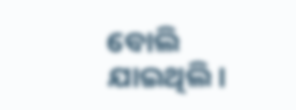ବୋଲି ଯାଇଥିଲି।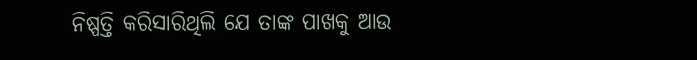ନିଷ୍ପତ୍ତି କରିସାରିଥିଲି ଯେ ତାଙ୍କ ପାଖକୁ ଆଉ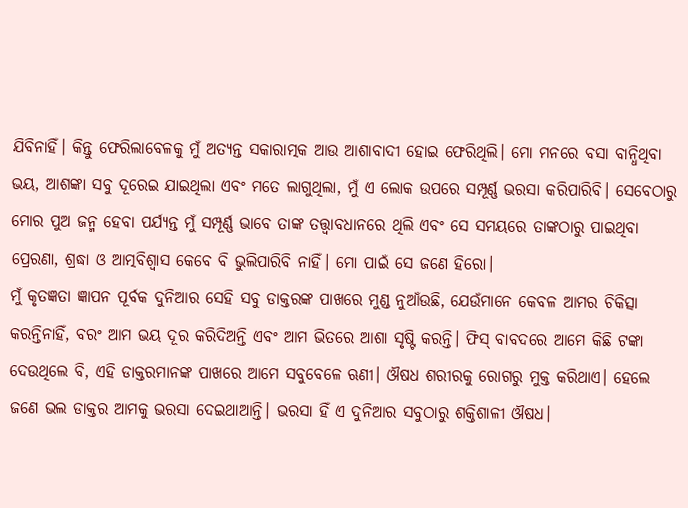ଯିବିନାହିଁ। କିନ୍ତୁ ଫେରିଲାବେଳକୁ ମୁଁ ଅତ୍ୟନ୍ତ ସକାରାତ୍ମକ ଆଉ ଆଶାବାଦୀ ହୋଇ ଫେରିଥିଲି। ମୋ ମନରେ ବସା ବାନ୍ଧିଥିବା ଭୟ, ଆଶଙ୍କା ସବୁ ଦୂରେଇ ଯାଇଥିଲା ଏବଂ ମତେ ଲାଗୁଥିଲା, ମୁଁ ଏ ଲୋକ ଉପରେ ସମ୍ପୂର୍ଣ୍ଣ ଭରସା କରିପାରିବି। ସେବେଠାରୁ ମୋର ପୁଅ ଜନ୍ମ ହେବା ପର୍ଯ୍ୟନ୍ତ ମୁଁ ସମ୍ପୂର୍ଣ୍ଣ ଭାବେ ତାଙ୍କ ତତ୍ତ୍ୱାବଧାନରେ ଥିଲି ଏବଂ ସେ ସମୟରେ ତାଙ୍କଠାରୁ ପାଇଥିବା ପ୍ରେରଣା, ଶ୍ରଦ୍ଧା ଓ ଆତ୍ମବିଶ୍ୱାସ କେବେ ବି ଭୁଲିପାରିବି ନାହିଁ। ମୋ ପାଇଁ ସେ ଜଣେ ହିରୋ।
ମୁଁ କୃତଜ୍ଞତା ଜ୍ଞାପନ ପୂର୍ବକ ଦୁନିଆର ସେହି ସବୁ ଡାକ୍ତରଙ୍କ ପାଖରେ ମୁଣ୍ଡ ନୁଆଁଉଛି, ଯେଉଁମାନେ କେବଳ ଆମର ଚିକିତ୍ସା କରନ୍ତିନାହିଁ, ବରଂ ଆମ ଭୟ ଦୂର କରିଦିଅନ୍ତି ଏବଂ ଆମ ଭିତରେ ଆଶା ସୃଷ୍ଟି କରନ୍ତି। ଫିସ୍ ବାବଦରେ ଆମେ କିଛି ଟଙ୍କା ଦେଉଥିଲେ ବି, ଏହି ଡାକ୍ତରମାନଙ୍କ ପାଖରେ ଆମେ ସବୁବେଳେ ଋଣୀ। ଔଷଧ ଶରୀରକୁ ରୋଗରୁ ମୁକ୍ତ କରିଥାଏ। ହେଲେ ଜଣେ ଭଲ ଡାକ୍ତର ଆମକୁ ଭରସା ଦେଇଥାଆନ୍ତି। ଭରସା ହିଁ ଏ ଦୁନିଆର ସବୁଠାରୁ ଶକ୍ତିଶାଳୀ ଔଷଧ।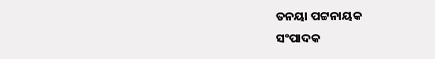ତନୟା ପଟ୍ଟନାୟକ
ସଂପାଦକ